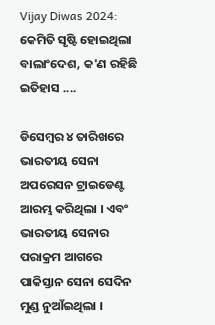Vijay Diwas 2024: କେମିତି ସୃଷ୍ଟି ହୋଇଥିଲା ବାଲାଂଦେଶ, କ'ଣ ରହିଛି ଇତିହାସ ....

ଡିସେମ୍ବର ୪ ତାରିଖରେ ଭାରତୀୟ ସେନା ଅପରେସନ ଟ୍ରାଇଡେଣ୍ଟ ଆରମ୍ଭ କରିଥିଲା । ଏବଂ ଭାରତୀୟ ସେନାର ପରାକ୍ରମ ଆଗରେ ପାକିସ୍ତାନ ସେନା ସେଦିନ ମୁଣ୍ଡ ନୁଆଁଇଥିଲା ।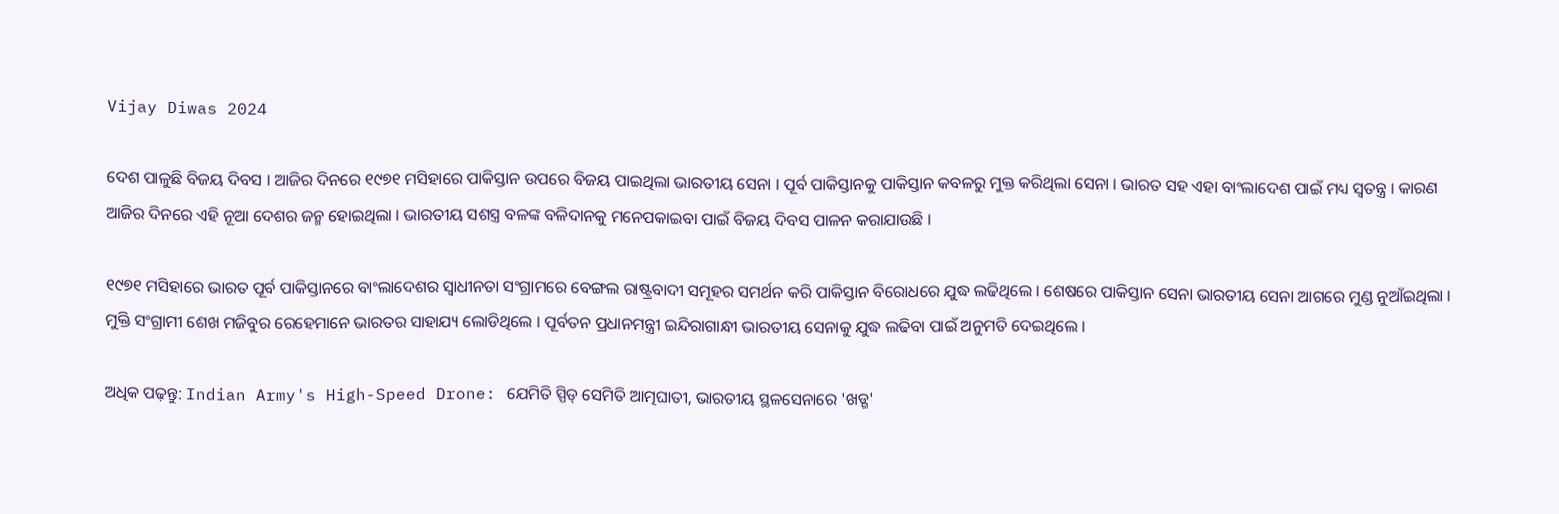Vijay Diwas 2024

ଦେଶ ପାଳୁଛି ବିଜୟ ଦିବସ । ଆଜିର ଦିନରେ ୧୯୭୧ ମସିହାରେ ପାକିସ୍ତାନ ଉପରେ ବିଜୟ ପାଇଥିଲା ଭାରତୀୟ ସେନା । ପୂର୍ବ ପାକିସ୍ତାନକୁ ପାକିସ୍ତାନ କବଳରୁ ମୁକ୍ତ କରିଥିଲା ସେନା । ଭାରତ ସହ ଏହା ବାଂଲାଦେଶ ପାଇଁ ମଧ୍ୟ ସ୍ୱତନ୍ତ୍ର । କାରଣ ଆଜିର ଦିନରେ ଏହି ନୂଆ ଦେଶର ଜନ୍ମ ହୋଇଥିଲା । ଭାରତୀୟ ସଶସ୍ତ୍ର ବଳଙ୍କ ବଳିଦାନକୁ ମନେପକାଇବା ପାଇଁ ବିଜୟ ଦିବସ ପାଳନ କରାଯାଉଛି ।

୧୯୭୧ ମସିହାରେ ଭାରତ ପୂର୍ବ ପାକିସ୍ତାନରେ ବାଂଲାଦେଶର ସ୍ୱାଧୀନତା ସଂଗ୍ରାମରେ ବେଙ୍ଗଲ ରାଷ୍ଟ୍ରବାଦୀ ସମୂହର ସମର୍ଥନ କରି ପାକିସ୍ତାନ ବିରୋଧରେ ଯୁଦ୍ଧ ଲଢିଥିଲେ । ଶେଷରେ ପାକିସ୍ତାନ ସେନା ଭାରତୀୟ ସେନା ଆଗରେ ମୁଣ୍ଡ ନୁଆଁଇଥିଲା । ମୁକ୍ତି ସଂଗ୍ରାମୀ ଶେଖ ମଜିବୁର ରେହେମାନେ ଭାରତର ସାହାଯ୍ୟ ଲୋଡିଥିଲେ । ପୂର୍ବତନ ପ୍ରଧାନମନ୍ତ୍ରୀ ଇନ୍ଦିରାଗାନ୍ଧୀ ଭାରତୀୟ ସେନାକୁ ଯୁଦ୍ଧ ଲଢିବା ପାଇଁ ଅନୁମତି ଦେଇଥିଲେ ।

ଅଧିକ ପଢ଼ନ୍ତୁ: Indian Army's High-Speed Drone: ଯେମିତି ସ୍ପିଡ୍ ସେମିତି ଆତ୍ମଘାତୀ, ଭାରତୀୟ ସ୍ଥଳସେନାରେ 'ଖଡ୍ଗ'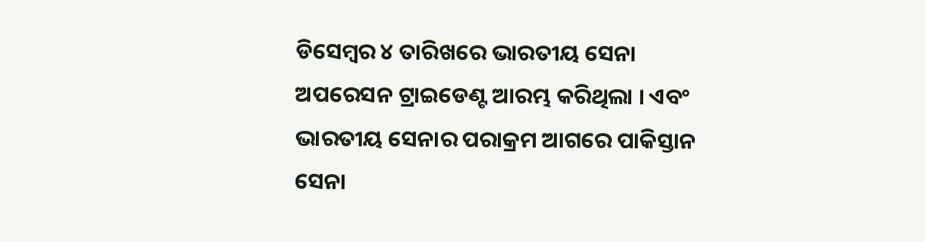ଡିସେମ୍ବର ୪ ତାରିଖରେ ଭାରତୀୟ ସେନା ଅପରେସନ ଟ୍ରାଇଡେଣ୍ଟ ଆରମ୍ଭ କରିଥିଲା । ଏବଂ ଭାରତୀୟ ସେନାର ପରାକ୍ରମ ଆଗରେ ପାକିସ୍ତାନ ସେନା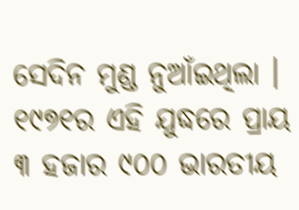ସେଦିନ ମୁଣ୍ଡ ନୁଆଁଇଥିଲା । ୧୯୭୧ର ଏହି ଯୁଦ୍ଧରେ ପ୍ରାୟ ୩ ହଜାର ୯୦୦ ଭାରତୀୟ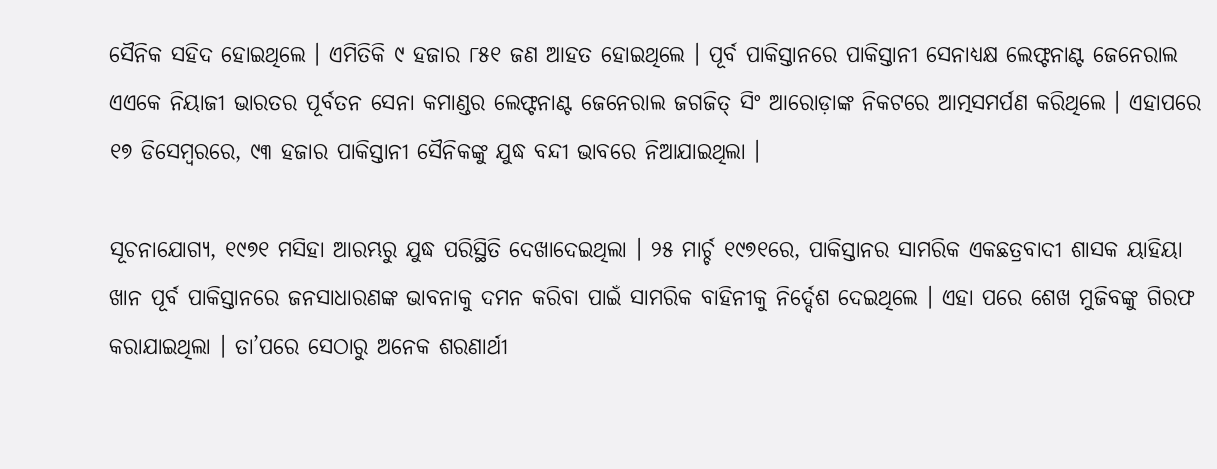ସୈନିକ ସହିଦ ହୋଇଥିଲେ । ଏମିତିକି ୯ ହଜାର ୮୫୧ ଜଣ ଆହତ ହୋଇଥିଲେ । ପୂର୍ବ ପାକିସ୍ତାନରେ ପାକିସ୍ତାନୀ ସେନାଧ୍ୟକ୍ଷ ଲେଫ୍ଟନାଣ୍ଟ ଜେନେରାଲ ଏଏକେ ନିୟାଜୀ ଭାରତର ପୂର୍ବତନ ସେନା କମାଣ୍ଡର ଲେଫ୍ଟନାଣ୍ଟ ଜେନେରାଲ ଜଗଜିତ୍ ସିଂ ଆରୋଡ଼ାଙ୍କ ନିକଟରେ ଆତ୍ମସମର୍ପଣ କରିଥିଲେ । ଏହାପରେ ୧୭ ଡିସେମ୍ବରରେ, ୯୩ ହଜାର ପାକିସ୍ତାନୀ ସୈନିକଙ୍କୁ ଯୁଦ୍ଧ ବନ୍ଦୀ ଭାବରେ ନିଆଯାଇଥିଲା ।

ସୂଚନାଯୋଗ୍ୟ, ୧୯୭୧ ମସିହା ଆରମ୍ଭରୁ ଯୁଦ୍ଧ ପରିସ୍ଥିତି ଦେଖାଦେଇଥିଲା । ୨୫ ମାର୍ଚ୍ଚ ୧୯୭୧ରେ, ପାକିସ୍ତାନର ସାମରିକ ଏକଛତ୍ରବାଦୀ ଶାସକ ୟାହିୟା ଖାନ ପୂର୍ବ ପାକିସ୍ତାନରେ ଜନସାଧାରଣଙ୍କ ଭାବନାକୁ ଦମନ କରିବା ପାଇଁ ସାମରିକ ବାହିନୀକୁ ନିର୍ଦ୍ଦେଶ ଦେଇଥିଲେ । ଏହା ପରେ ଶେଖ ମୁଜିବଙ୍କୁ ଗିରଫ କରାଯାଇଥିଲା । ତା’ପରେ ସେଠାରୁ ଅନେକ ଶରଣାର୍ଥୀ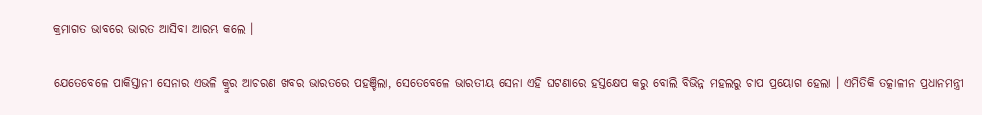କ୍ରମାଗତ ଭାବରେ ଭାରତ ଆସିବା ଆରମ୍ଭ କଲେ ।

ଯେତେବେଳେ ପାକିସ୍ତାନୀ ସେନାର ଏଭଳି କ୍ରୁର ଆଚରଣ ଖବର ଭାରତରେ ପହଞ୍ଚିଲା, ସେତେବେଳେ ଭାରତୀୟ ସେନା ଏହି ଘଟଣାରେ ହସ୍ତକ୍ଷେପ କରୁ ବୋଲି ବିଭିନ୍ନ ମହଲରୁ ଚାପ ପ୍ରୟୋଗ ହେଲା । ଏମିତିକି ତତ୍କାଳୀନ ପ୍ରଧାନମନ୍ତ୍ରୀ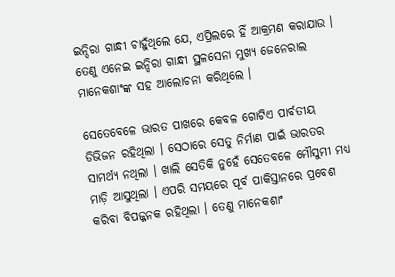ଇନ୍ଦିରା ଗାନ୍ଧୀ ଚାହୁଁଥିଲେ ଯେ, ଏପ୍ରିଲରେ ହିଁ ଆକ୍ରମଣ କରାଯାଉ । ତେଣୁ ଏନେଇ ଇନ୍ଦିରା ଗାନ୍ଧୀ ସ୍ଥଳସେନା ମୁଖ୍ୟ ଜେନେରାଲ ମାନେକଶାଂଙ୍କ ସହ ଆଲୋଚନା କରିଥିଲେ ।

ସେତେବେଳେ ଭାରତ ପାଖରେ କେବଳ ଗୋଟିଏ ପାର୍ବତୀୟ ଡିଭିଜନ ରହିଥିଲା । ସେଠାରେ ସେତୁ ନିର୍ମାଣ ପାଇଁ ଭାରତର ସାମର୍ଥ୍ୟ ନଥିଲା । ଖାଲି ସେତିକି ନୁହେଁ ସେତେବଳେ ମୌସୁମୀ ମଧ୍ୟ ମାଡ଼ି ଆସୁଥିଲା । ଏପରି ସମୟରେ ପୂର୍ବ ପାକିସ୍ତାନରେ ପ୍ରବେଶ କରିବା ବିପଜ୍ଜନକ ରହିଥିଲା । ତେଣୁ ମାନେକଶାଂ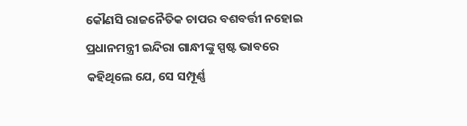କୌଣସି ରାଜନୈତିକ ଚାପର ବଶବର୍ତ୍ତୀ ନହୋଇ ପ୍ରଧାନମନ୍ତ୍ରୀ ଇନ୍ଦିରା ଗାନ୍ଧୀଙ୍କୁ ସ୍ପଷ୍ଟ ଭାବରେ କହିଥିଲେ ଯେ, ସେ ସମ୍ପୂର୍ଣ୍ଣ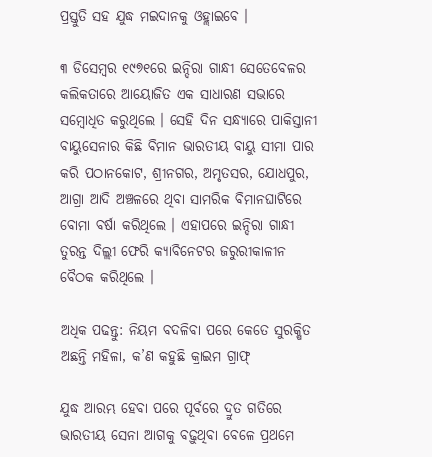ପ୍ରସ୍ତୁତି ସହ ଯୁଦ୍ଧ ମଇଦାନକୁ ଓହ୍ଲାଇବେ ।

୩ ଡିସେମ୍ବର ୧୯୭୧ରେ ଇନ୍ଦିରା ଗାନ୍ଧୀ ସେତେବେଳର କଲିକତାରେ ଆୟୋଜିତ ଏକ ସାଧାରଣ ସଭାରେ ସମ୍ବୋଧିତ କରୁଥିଲେ । ସେହି ଦିନ ସନ୍ଧ୍ୟାରେ ପାକିସ୍ତାନୀ ବାୟୁସେନାର କିଛି ବିମାନ ଭାରତୀୟ ବାୟୁ ସୀମା ପାର କରି ପଠାନକୋଟ, ଶ୍ରୀନଗର, ଅମୃତସର, ଯୋଧପୁର, ଆଗ୍ରା ଆଦି ଅଞ୍ଚଳରେ ଥିବା ସାମରିକ ବିମାନଘାଟିରେ ବୋମା ବର୍ଷା କରିଥିଲେ । ଏହାପରେ ଇନ୍ଦିରା ଗାନ୍ଧୀ ତୁରନ୍ତ ଦିଲ୍ଲୀ ଫେରି କ୍ୟାବିନେଟର ଜରୁରୀକାଳୀନ ବୈଠକ କରିଥିଲେ ।

ଅଧିକ ପଢନ୍ତୁ: ନିୟମ ବଦଳିବା ପରେ କେତେ ସୁରକ୍ଷିତ ଅଛନ୍ତି ମହିଳା, କ’ଣ କହୁଛି କ୍ରାଇମ ଗ୍ରାଫ୍

ଯୁଦ୍ଧ ଆରମ୍ଭ ହେବା ପରେ ପୂର୍ବରେ ଦ୍ରୁତ ଗତିରେ ଭାରତୀୟ ସେନା ଆଗକୁ ବଢ଼ୁଥିବା ବେଳେ ପ୍ରଥମେ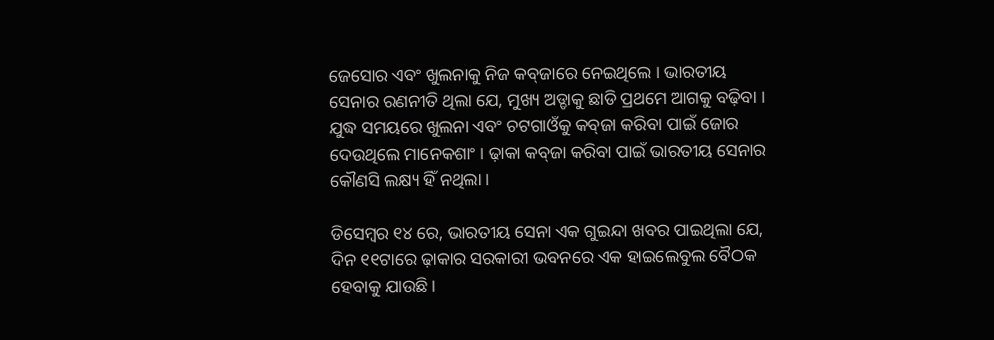ଜେସୋର ଏବଂ ଖୁଲନାକୁ ନିଜ କବ୍‌ଜାରେ ନେଇଥିଲେ । ଭାରତୀୟ ସେନାର ରଣନୀତି ଥିଲା ଯେ, ମୁଖ୍ୟ ଅଡ୍ଡାକୁ ଛାଡି ପ୍ରଥମେ ଆଗକୁ ବଢ଼ିବା । ଯୁଦ୍ଧ ସମୟରେ ଖୁଲନା ଏବଂ ଚଟଗାଓଁକୁ କବ୍‌ଜା କରିବା ପାଇଁ ଜୋର ଦେଉଥିଲେ ମାନେକଶାଂ । ଢ଼ାକା କବ୍‌ଜା କରିବା ପାଇଁ ଭାରତୀୟ ସେନାର କୌଣସି ଲକ୍ଷ୍ୟ ହିଁ ନଥିଲା ।

ଡିସେମ୍ବର ୧୪ ରେ, ଭାରତୀୟ ସେନା ଏକ ଗୁଇନ୍ଦା ଖବର ପାଇଥିଲା ଯେ, ଦିନ ୧୧ଟାରେ ଢ଼ାକାର ସରକାରୀ ଭବନରେ ଏକ ହାଇଲେବୁଲ ବୈଠକ ହେବାକୁ ଯାଉଛି ।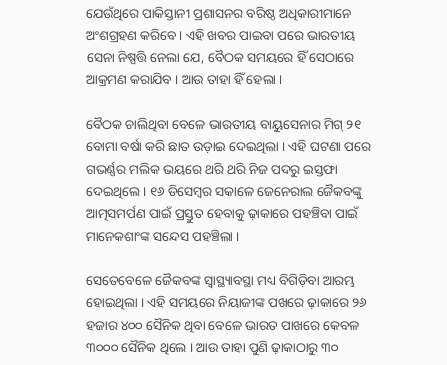ଯେଉଁଥିରେ ପାକିସ୍ତାନୀ ପ୍ରଶାସନର ବରିଷ୍ଠ ଅଧିକାରୀମାନେ ଅଂଶଗ୍ରହଣ କରିବେ । ଏହି ଖବର ପାଇବା ପରେ ଭାରତୀୟ ସେନା ନିଷ୍ପତ୍ତି ନେଲା ଯେ, ବୈଠକ ସମୟରେ ହିଁ ସେଠାରେ ଆକ୍ରମଣ କରାଯିବ । ଆଉ ତାହା ହିଁ ହେଲା ।

ବୈଠକ ଚାଲିଥିବା ବେଳେ ଭାରତୀୟ ବାୟୁସେନାର ମିଗ୍‌ ୨୧ ବୋମା ବର୍ଷା କରି ଛାତ ଉଡ଼ାଇ ଦେଇଥିଲା । ଏହି ଘଟଣା ପରେ ଗଭର୍ଣ୍ଣର ମଲିକ ଭୟରେ ଥରି ଥରି ନିଜ ପଦରୁ ଇସ୍ତଫା ଦେଇଥିଲେ । ୧୬ ଡିସେମ୍ବର ସକାଳେ ଜେନେରାଲ ଜୈକବଙ୍କୁ ଆତ୍ମସମର୍ପଣ ପାଇଁ ପ୍ରସ୍ତୁତ ହେବାକୁ ଢ଼ାକାରେ ପହଞ୍ଚିବା ପାଇଁ ମାନେକଶାଂଙ୍କ ସନ୍ଦେସ ପହଞ୍ଚିଲା ।

ସେତେବେଳେ ଜୈକବଙ୍କ ସ୍ୱାସ୍ଥ୍ୟାବସ୍ଥା ମଧ୍ୟ ବିଗିଡ଼ିବା ଆରମ୍ଭ ହୋଇଥିଲା । ଏହି ସମୟରେ ନିୟାଜୀଙ୍କ ପଖରେ ଢ଼ାକାରେ ୨୬ ହଜାର ୪୦୦ ସୈନିକ ଥିବା ବେଳେ ଭାରତ ପାଖରେ କେବଳ ୩୦୦୦ ସୈନିକ ଥିଲେ । ଆଉ ତାହା ପୁଣି ଢ଼ାକାଠାରୁ ୩୦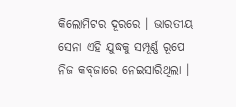କିଲୋମିଟର ଦୂରରେ । ଭାରତୀୟ ସେନା ଏହି ଯୁଦ୍ଧକୁ ସମ୍ପୂର୍ଣ୍ଣ ରୂପେ ନିଜ କବ୍‌ଜାରେ ନେଇସାରିଥିଲା ।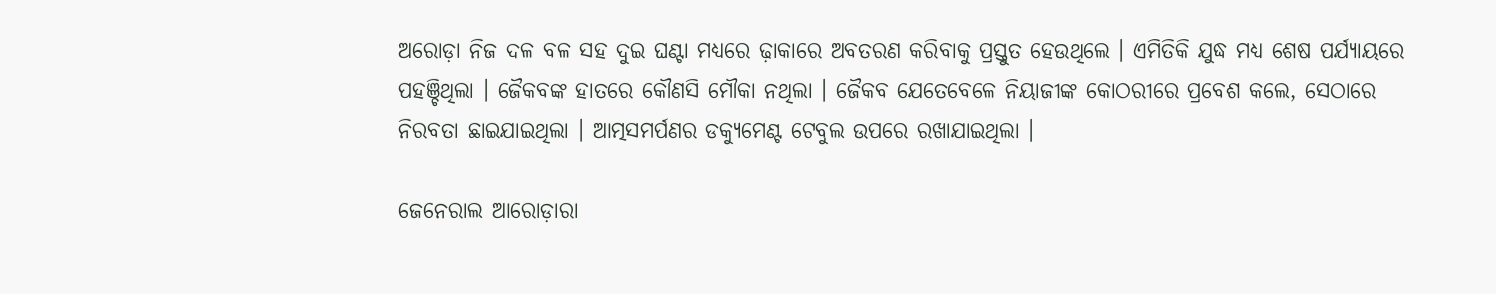ଅରୋଡ଼ା ନିଜ ଦଳ ବଳ ସହ ଦୁଇ ଘଣ୍ଟା ମଧ୍ୟରେ ଢ଼ାକାରେ ଅବତରଣ କରିବାକୁ ପ୍ରସ୍ତୁତ ହେଉଥିଲେ । ଏମିତିକି ଯୁଦ୍ଧ ମଧ୍ୟ ଶେଷ ପର୍ଯ୍ୟାୟରେ ପହଞ୍ଚିଥିଲା । ଜୈକବଙ୍କ ହାତରେ କୌଣସି ମୌକା ନଥିଲା । ଜୈକବ ଯେତେବେଳେ ନିୟାଜୀଙ୍କ କୋଠରୀରେ ପ୍ରବେଶ କଲେ, ସେଠାରେ ନିରବତା ଛାଇଯାଇଥିଲା । ଆତ୍ମସମର୍ପଣର ଡକ୍ୟୁମେଣ୍ଟ ଟେବୁଲ ଉପରେ ରଖାଯାଇଥିଲା ।

ଜେନେରାଲ ଆରୋଡ଼ାରା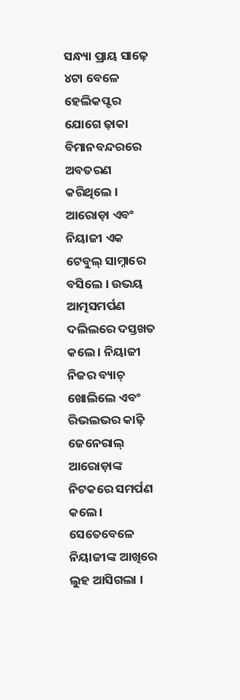ସନ୍ଧ୍ୟା ପ୍ରାୟ ସାଢ଼େ ୪ଟା ବେଳେ ହେଲିକପ୍ଟର ଯୋଗେ ଢ଼ାକା ବିମାନବନ୍ଦରରେ ଅବତରଣ କରିଥିଲେ । ଆରୋଡ଼ା ଏବଂ ନିୟାଜୀ ଏକ ଟେବୁଲ୍ ସାମ୍ନାରେ ବସିଲେ । ଉଭୟ ଆତ୍ମସମର୍ପଣ ଦଲିଲରେ ଦସ୍ତଖତ କଲେ । ନିୟାଜୀ ନିଜର ବ୍ୟାଚ୍‌ ଖୋଲିଲେ ଏବଂ ରିଭଲଭର କାଢ଼ି ଜେନେରାଲ୍ ଆରୋଡ଼ାଙ୍କ ନିଟକରେ ସମର୍ପଣ କଲେ । ସେତେବେଳେ ନିୟାଜୀଙ୍କ ଆଖିରେ ଲୁହ ଆସିଗଲା ।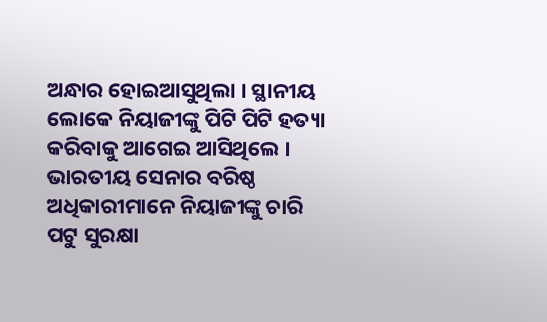ଅନ୍ଧାର ହୋଇଆସୁଥିଲା । ସ୍ଥାନୀୟ ଲୋକେ ନିୟାଜୀଙ୍କୁ ପିଟି ପିଟି ହତ୍ୟା କରିବାକୁ ଆଗେଇ ଆସିଥିଲେ । ଭାରତୀୟ ସେନାର ବରିଷ୍ଠ ଅଧିକାରୀମାନେ ନିୟାଜୀଙ୍କୁ ଚାରି ପଟୁ ସୁରକ୍ଷା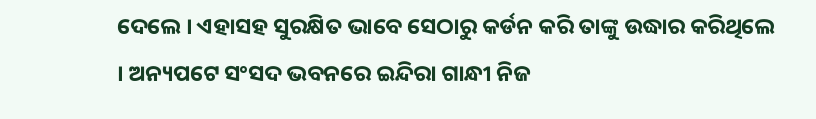ଦେଲେ । ଏହାସହ ସୁରକ୍ଷିତ ଭାବେ ସେଠାରୁ କର୍ଡନ କରି ତାଙ୍କୁ ଉଦ୍ଧାର କରିଥିଲେ । ଅନ୍ୟପଟେ ସଂସଦ ଭବନରେ ଇନ୍ଦିରା ଗାନ୍ଧୀ ନିଜ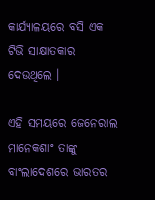କାର୍ଯ୍ୟାଳୟରେ ବସି ଏକ ଟିଭି ସାକ୍ଷାତକାର ଦେଉଥିଲେ ।

ଏହି ସମୟରେ ଜେନେରାଲ ମାନେକଶାଂ ତାଙ୍କୁ ବାଂଲାଦେଶରେ ଭାରତର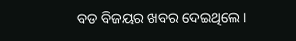ବଡ ବିଜୟର ଖବର ଦେଇଥିଲେ ।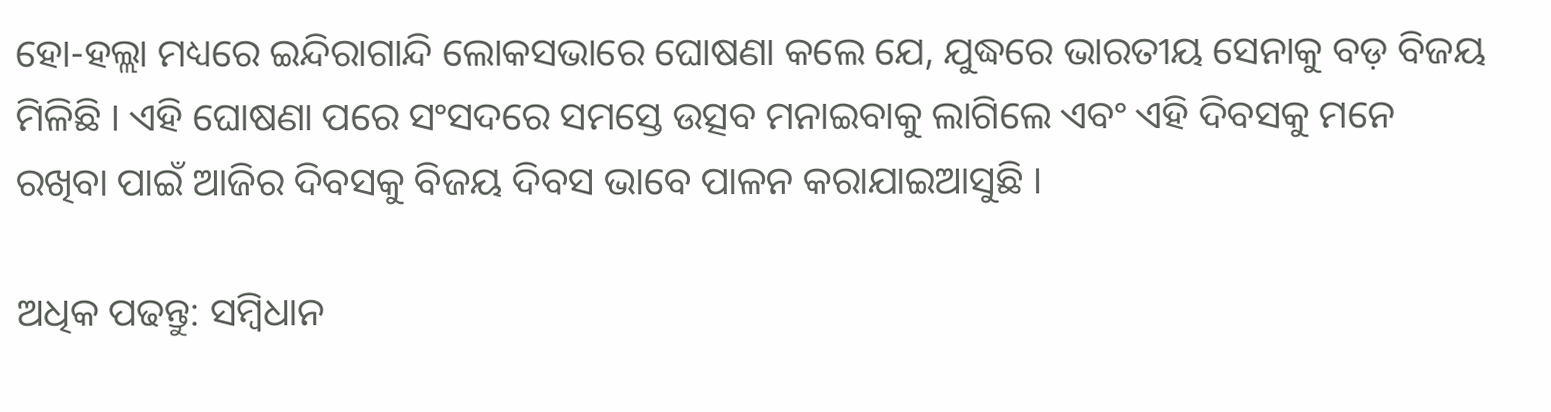ହୋ-ହଲ୍ଲା ମଧ୍ୟରେ ଇନ୍ଦିରାଗାନ୍ଦି ଲୋକସଭାରେ ଘୋଷଣା କଲେ ଯେ, ଯୁଦ୍ଧରେ ଭାରତୀୟ ସେନାକୁ ବଡ଼ ବିଜୟ ମିଳିଛି । ଏହି ଘୋଷଣା ପରେ ସଂସଦରେ ସମସ୍ତେ ଉତ୍ସବ ମନାଇବାକୁ ଲାଗିଲେ ଏବଂ ଏହି ଦିବସକୁ ମନେ ରଖିବା ପାଇଁ ଆଜିର ଦିବସକୁ ବିଜୟ ଦିବସ ଭାବେ ପାଳନ କରାଯାଇଆସୁଛି ।

ଅଧିକ ପଢନ୍ତୁ: ସମ୍ବିଧାନ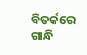ବିତର୍କରେ ଗାନ୍ଧି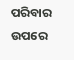ପରିବାର ଉପରେ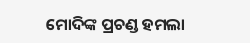ମୋଦିଙ୍କ ପ୍ରଚଣ୍ଡ ହମଲା